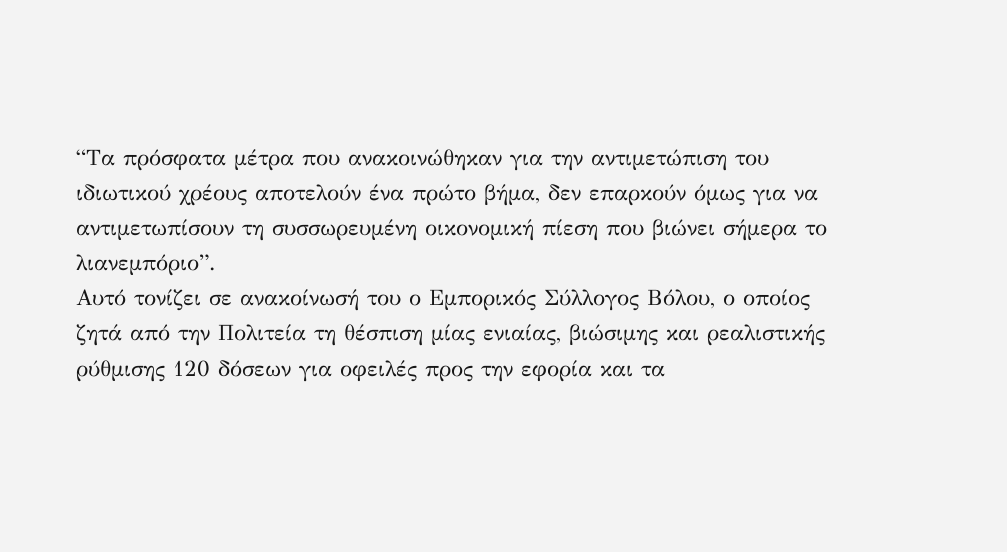“Τα πρόσφατα μέτρα που ανακοινώθηκαν για την αντιμετώπιση του ιδιωτικού χρέους αποτελούν ένα πρώτο βήμα, δεν επαρκούν όμως για να αντιμετωπίσουν τη συσσωρευμένη οικονομική πίεση που βιώνει σήμερα το λιανεμπόριο”.
Αυτό τονίζει σε ανακοίνωσή του ο Εμπορικός Σύλλογος Βόλου, ο οποίος ζητά από την Πολιτεία τη θέσπιση μίας ενιαίας, βιώσιμης και ρεαλιστικής ρύθμισης 120 δόσεων για οφειλές προς την εφορία και τα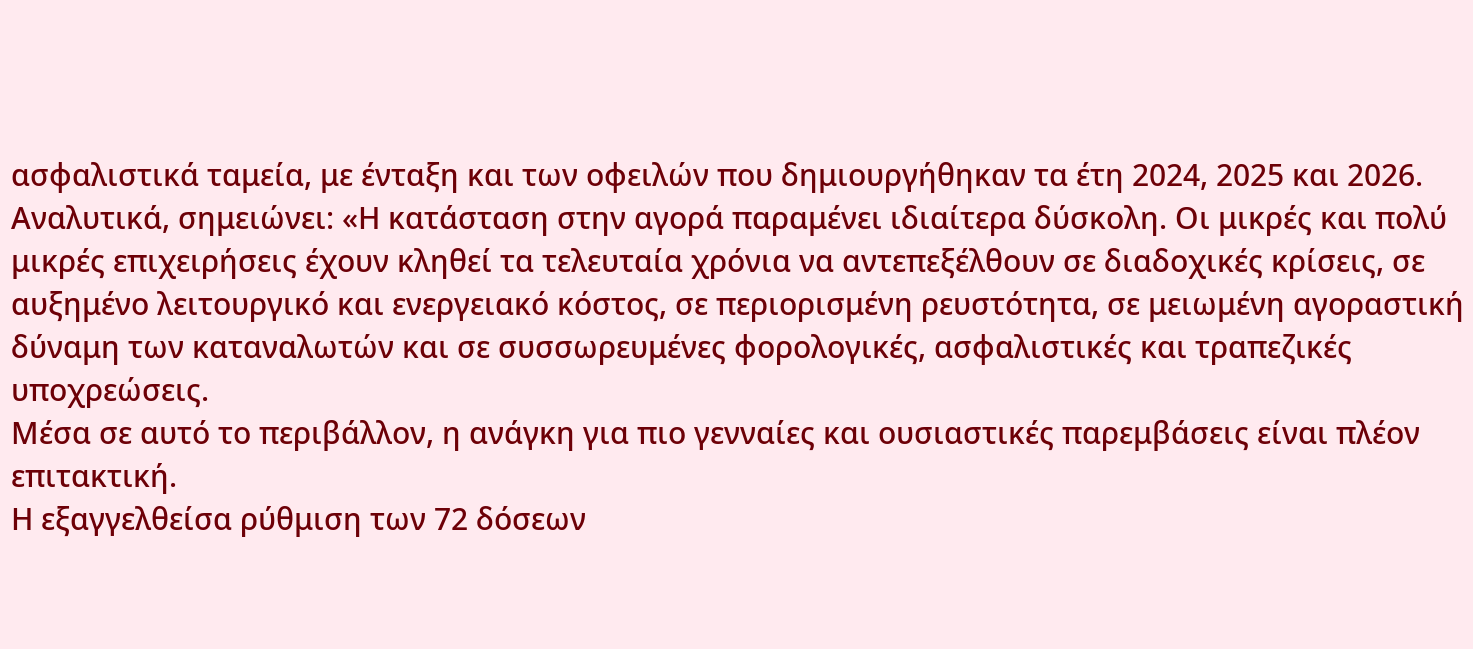ασφαλιστικά ταμεία, με ένταξη και των οφειλών που δημιουργήθηκαν τα έτη 2024, 2025 και 2026.
Αναλυτικά, σημειώνει: «Η κατάσταση στην αγορά παραμένει ιδιαίτερα δύσκολη. Οι μικρές και πολύ μικρές επιχειρήσεις έχουν κληθεί τα τελευταία χρόνια να αντεπεξέλθουν σε διαδοχικές κρίσεις, σε αυξημένο λειτουργικό και ενεργειακό κόστος, σε περιορισμένη ρευστότητα, σε μειωμένη αγοραστική δύναμη των καταναλωτών και σε συσσωρευμένες φορολογικές, ασφαλιστικές και τραπεζικές υποχρεώσεις.
Μέσα σε αυτό το περιβάλλον, η ανάγκη για πιο γενναίες και ουσιαστικές παρεμβάσεις είναι πλέον επιτακτική.
Η εξαγγελθείσα ρύθμιση των 72 δόσεων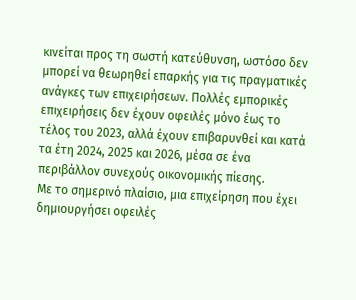κινείται προς τη σωστή κατεύθυνση, ωστόσο δεν μπορεί να θεωρηθεί επαρκής για τις πραγματικές ανάγκες των επιχειρήσεων. Πολλές εμπορικές επιχειρήσεις δεν έχουν οφειλές μόνο έως το τέλος του 2023, αλλά έχουν επιβαρυνθεί και κατά τα έτη 2024, 2025 και 2026, μέσα σε ένα περιβάλλον συνεχούς οικονομικής πίεσης.
Με το σημερινό πλαίσιο, μια επιχείρηση που έχει δημιουργήσει οφειλές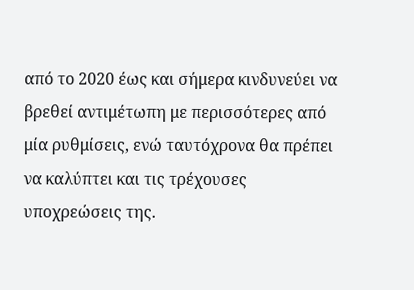από το 2020 έως και σήμερα κινδυνεύει να βρεθεί αντιμέτωπη με περισσότερες από μία ρυθμίσεις, ενώ ταυτόχρονα θα πρέπει να καλύπτει και τις τρέχουσες υποχρεώσεις της.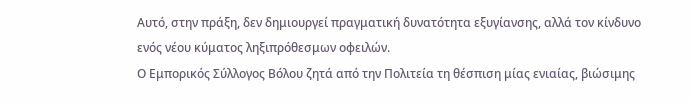Αυτό, στην πράξη, δεν δημιουργεί πραγματική δυνατότητα εξυγίανσης, αλλά τον κίνδυνο ενός νέου κύματος ληξιπρόθεσμων οφειλών.
Ο Εμπορικός Σύλλογος Βόλου ζητά από την Πολιτεία τη θέσπιση μίας ενιαίας, βιώσιμης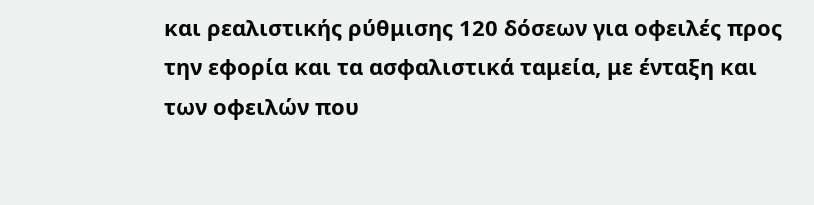και ρεαλιστικής ρύθμισης 120 δόσεων για οφειλές προς την εφορία και τα ασφαλιστικά ταμεία, με ένταξη και των οφειλών που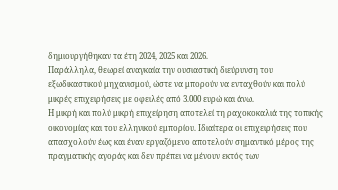δημιουργήθηκαν τα έτη 2024, 2025 και 2026.
Παράλληλα, θεωρεί αναγκαία την ουσιαστική διεύρυνση του εξωδικαστικού μηχανισμού, ώστε να μπορούν να ενταχθούν και πολύ μικρές επιχειρήσεις με οφειλές από 3.000 ευρώ και άνω.
Η μικρή και πολύ μικρή επιχείρηση αποτελεί τη ραχοκοκαλιά της τοπικής οικονομίας και του ελληνικού εμπορίου. Ιδιαίτερα οι επιχειρήσεις που απασχολούν έως και έναν εργαζόμενο αποτελούν σημαντικό μέρος της πραγματικής αγοράς και δεν πρέπει να μένουν εκτός των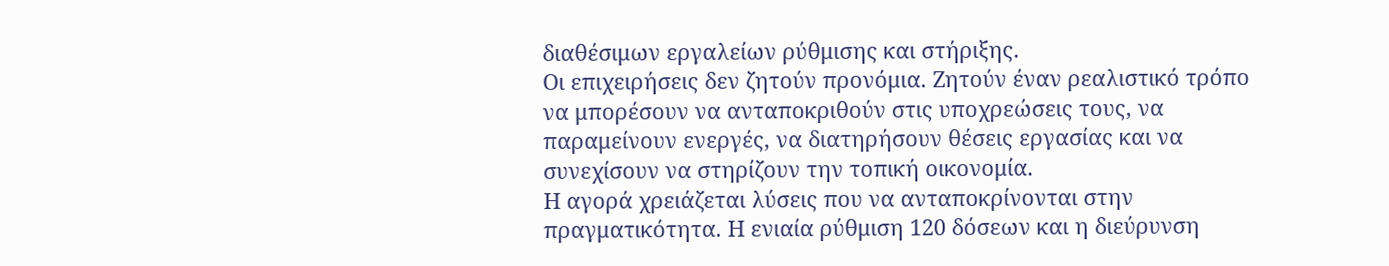διαθέσιμων εργαλείων ρύθμισης και στήριξης.
Οι επιχειρήσεις δεν ζητούν προνόμια. Ζητούν έναν ρεαλιστικό τρόπο να μπορέσουν να ανταποκριθούν στις υποχρεώσεις τους, να παραμείνουν ενεργές, να διατηρήσουν θέσεις εργασίας και να συνεχίσουν να στηρίζουν την τοπική οικονομία.
Η αγορά χρειάζεται λύσεις που να ανταποκρίνονται στην πραγματικότητα. Η ενιαία ρύθμιση 120 δόσεων και η διεύρυνση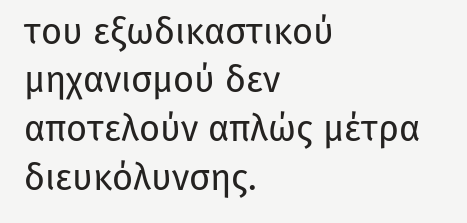του εξωδικαστικού μηχανισμού δεν αποτελούν απλώς μέτρα διευκόλυνσης.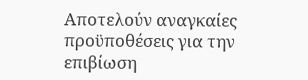Αποτελούν αναγκαίες προϋποθέσεις για την επιβίωση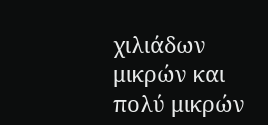χιλιάδων μικρών και πολύ μικρών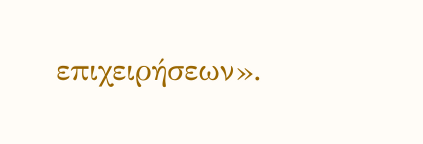επιχειρήσεων».